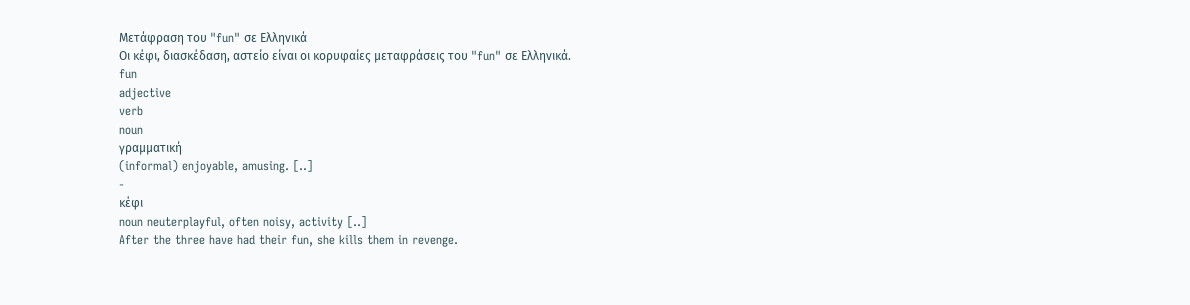Μετάφραση του "fun" σε Ελληνικά
Οι κέφι, διασκέδαση, αστείο είναι οι κορυφαίες μεταφράσεις του "fun" σε Ελληνικά.
fun
adjective
verb
noun
γραμματική
(informal) enjoyable, amusing. [..]
-
κέφι
noun neuterplayful, often noisy, activity [..]
After the three have had their fun, she kills them in revenge.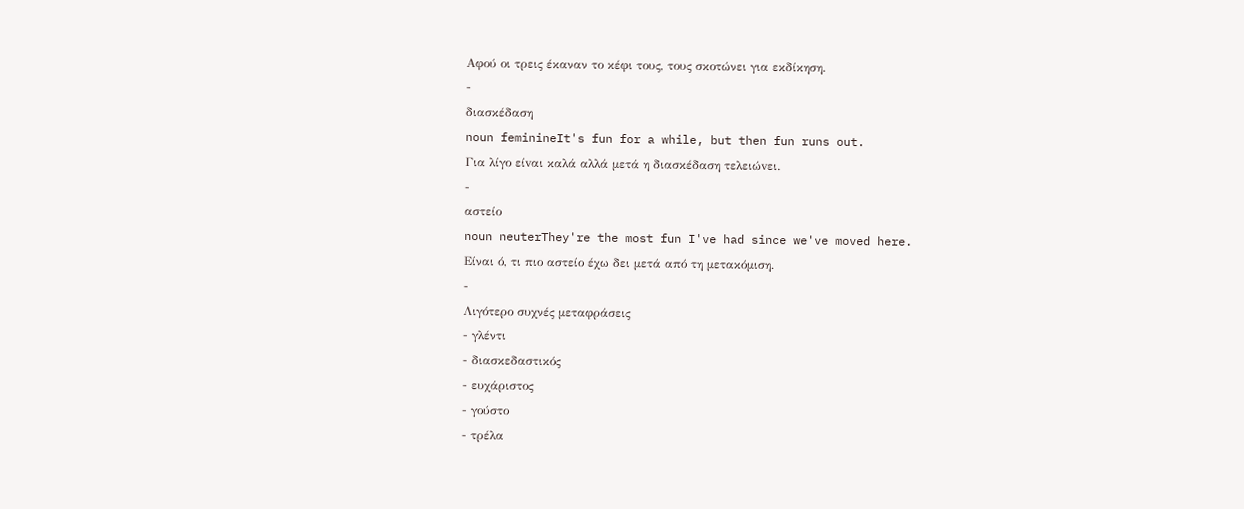Αφού οι τρεις έκαναν το κέφι τους, τους σκοτώνει για εκδίκηση.
-
διασκέδαση
noun feminineIt's fun for a while, but then fun runs out.
Για λίγο είvαι καλά αλλά μετά η διασκέδαση τελειώvει.
-
αστείο
noun neuterThey're the most fun I've had since we've moved here.
Είναι ό, τι πιο αστείο έχω δει μετά από τη μετακόμιση.
-
Λιγότερο συχνές μεταφράσεις
- γλέντι
- διασκεδαστικός
- ευχάριστος
- γούστο
- τρέλα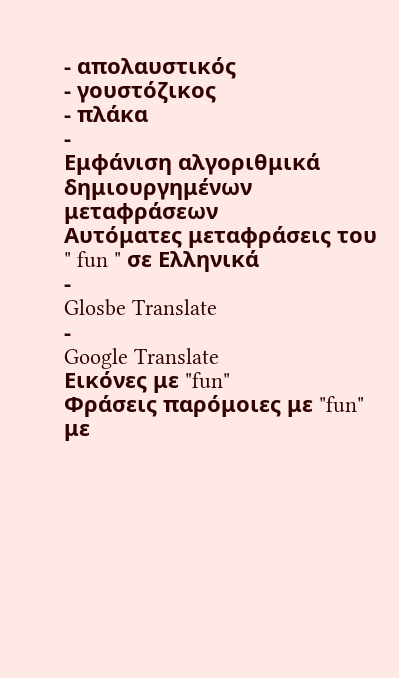- απολαυστικός
- γουστόζικος
- πλάκα
-
Εμφάνιση αλγοριθμικά δημιουργημένων μεταφράσεων
Αυτόματες μεταφράσεις του " fun " σε Ελληνικά
-
Glosbe Translate
-
Google Translate
Εικόνες με "fun"
Φράσεις παρόμοιες με "fun" με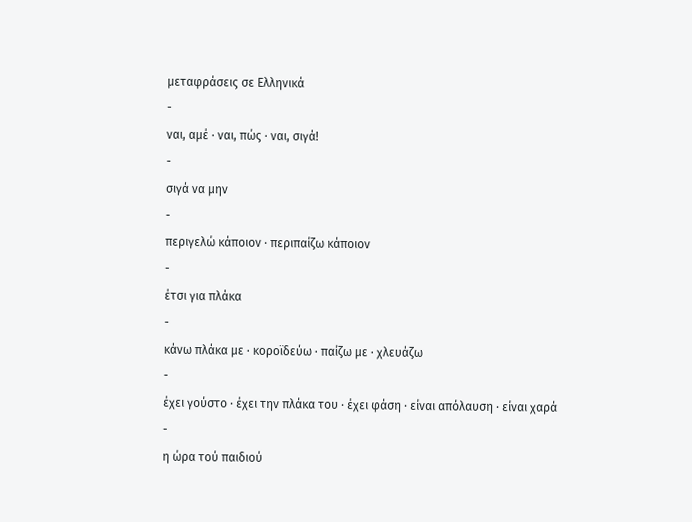μεταφράσεις σε Ελληνικά
-
ναι, αμέ · ναι, πώς · ναι, σιγά!
-
σιγά να μην
-
περιγελώ κάποιον · περιπαίζω κάποιον
-
έτσι για πλάκα
-
κάνω πλάκα με · κοροϊδεύω · παίζω με · χλευάζω
-
έχει γούστο · έχει την πλάκα του · έχει φάση · είναι απόλαυση · είναι χαρά
-
η ώρα τού παιδιού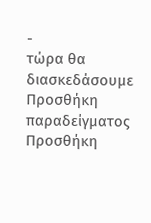-
τώρα θα διασκεδάσουμε
Προσθήκη παραδείγματος
Προσθήκη